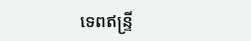ទេពឥន្ទ្រី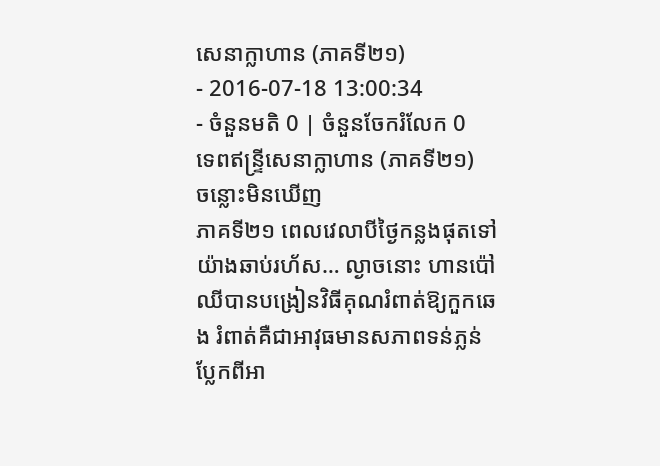សេនាក្លាហាន (ភាគទី២១)
- 2016-07-18 13:00:34
- ចំនួនមតិ 0 | ចំនួនចែករំលែក 0
ទេពឥន្ទ្រីសេនាក្លាហាន (ភាគទី២១)
ចន្លោះមិនឃើញ
ភាគទី២១ ពេលវេលាបីថ្ងៃកន្លងផុតទៅយ៉ាងឆាប់រហ័ស… ល្ងាចនោះ ហានប៉ៅឈីបានបង្រៀនវិធីគុណរំពាត់ឱ្យកួកឆេង រំពាត់គឺជាអាវុធមានសភាពទន់ភ្លន់ ប្លែកពីអា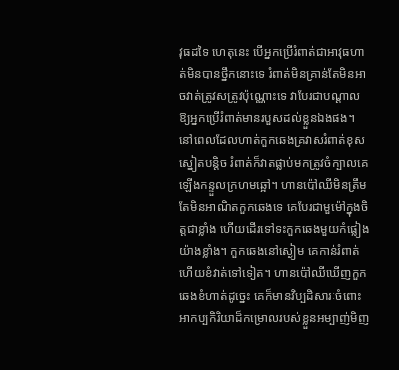វុធដទៃ ហេតុនេះ បើអ្នកប្រើរំពាត់ជាអាវុធហាត់មិនបានថ្នឹកនោះទេ រំពាត់មិនគ្រាន់តែមិនអាចវាត់ត្រូវសត្រូវប៉ុណ្ណោះទេ វាបែរជាបណ្ដាលឱ្យអ្នកប្រើរំពាត់មានរបួសដល់ខ្លួនឯងផង។
នៅពេលដែលហាត់កួកឆេងគ្រវាសរំពាត់ខុសស្នៀតបន្តិច រំពាត់ក៏វាតផ្លាប់មកត្រូវចំក្បាលគេឡើងកន្ទួលក្រហមឆ្អៅ។ ហានប៉ៅឈីមិនត្រឹមតែមិនអាណិតកួកឆេងទេ គេបែរជាមួម៉ៅក្នុងចិត្តជាខ្លាំង ហើយដើរទៅទះកួកឆេងមួយកំផ្លៀងយ៉ាងខ្លាំង។ កួកឆេងនៅស្ងៀម គេកាន់រំពាត់ហើយខំវាត់ទៅទៀត។ ហានប៉ៅឈីឃើញកួកឆេងខំហាត់ដូច្នេះ គេក៏មានវិប្បដិសារៈចំពោះអាកប្បកិរិយាដ៏កម្រោលរបស់ខ្លួនអម្បាញ់មិញ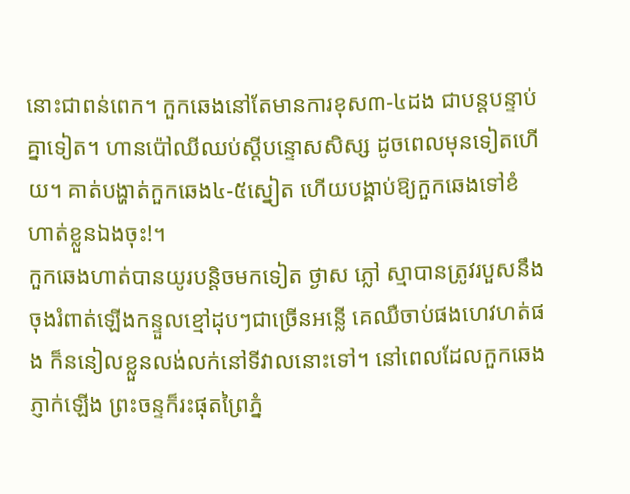នោះជាពន់ពេក។ កួកឆេងនៅតែមានការខុស៣-៤ដង ជាបន្តបន្ទាប់គ្នាទៀត។ ហានប៉ៅឈីឈប់ស្ដីបន្ទោសសិស្ស ដូចពេលមុនទៀតហើយ។ គាត់បង្ហាត់កួកឆេង៤-៥ស្នៀត ហើយបង្គាប់ឱ្យកួកឆេងទៅខំហាត់ខ្លួនឯងចុះ!។
កួកឆេងហាត់បានយូរបន្តិចមកទៀត ថ្ងាស ភ្លៅ ស្មាបានត្រូវរបួសនឹងចុងរំពាត់ឡើងកន្ទួលខ្មៅដុបៗជាច្រើនអន្លើ គេឈឺចាប់ផងហេវហត់ផង ក៏ននៀលខ្លួនលង់លក់នៅទីវាលនោះទៅ។ នៅពេលដែលកួកឆេងភ្ញាក់ឡើង ព្រះចន្ទក៏រះផុតព្រៃភ្នំ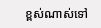ខ្ពស់ណាស់ទៅ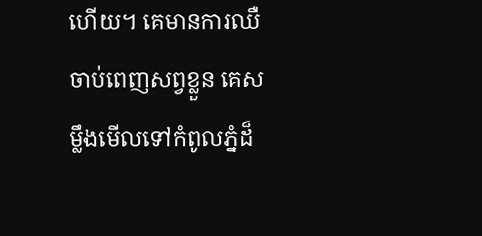ហើយ។ គេមានការឈឺចាប់ពេញសព្វខ្លួន គេសម្លឹងមើលទៅកំពូលភ្នំដ៏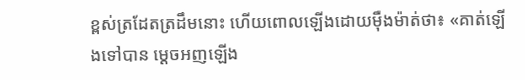ខ្ពស់ត្រដែតត្រដឹមនោះ ហើយពោលឡើងដោយម៉ឺងម៉ាត់ថា៖ «គាត់ឡើងទៅបាន ម្ដេចអញឡើង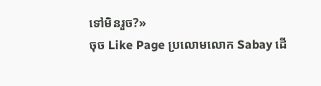ទៅមិនរួច?»
ចុច Like Page ប្រលោមលោក Sabay ដើ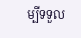ម្បីទទួល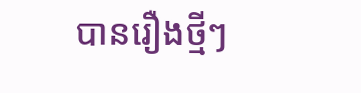បានរឿងថ្មីៗ